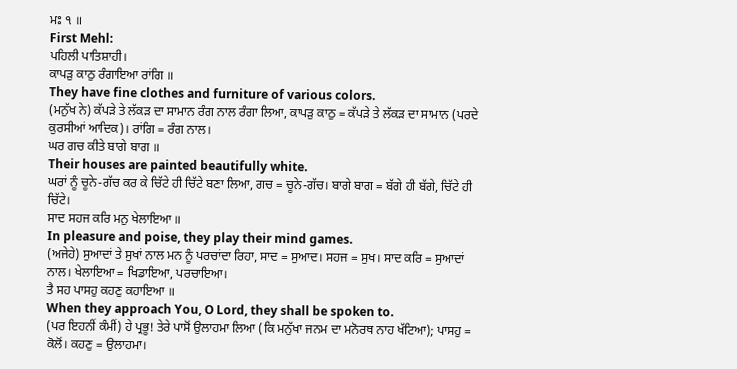ਮਃ ੧ ॥
First Mehl:
ਪਹਿਲੀ ਪਾਤਿਸ਼ਾਹੀ।
ਕਾਪੜੁ ਕਾਠੁ ਰੰਗਾਇਆ ਰਾਂਗਿ ॥
They have fine clothes and furniture of various colors.
(ਮਨੁੱਖ ਨੇ) ਕੱਪੜੇ ਤੇ ਲੱਕੜ ਦਾ ਸਾਮਾਨ ਰੰਗ ਨਾਲ ਰੰਗਾ ਲਿਆ, ਕਾਪੜੁ ਕਾਠੁ = ਕੱਪੜੇ ਤੇ ਲੱਕੜ ਦਾ ਸਾਮਾਨ (ਪਰਦੇ ਕੁਰਸੀਆਂ ਆਦਿਕ)। ਰਾਂਗਿ = ਰੰਗ ਨਾਲ।
ਘਰ ਗਚ ਕੀਤੇ ਬਾਗੇ ਬਾਗ ॥
Their houses are painted beautifully white.
ਘਰਾਂ ਨੂੰ ਚੂਨੇ-ਗੱਚ ਕਰ ਕੇ ਚਿੱਟੇ ਹੀ ਚਿੱਟੇ ਬਣਾ ਲਿਆ, ਗਚ = ਚੂਨੇ-ਗੱਚ। ਬਾਗੇ ਬਾਗ = ਬੱਗੇ ਹੀ ਬੱਗੇ, ਚਿੱਟੇ ਹੀ ਚਿੱਟੇ।
ਸਾਦ ਸਹਜ ਕਰਿ ਮਨੁ ਖੇਲਾਇਆ ॥
In pleasure and poise, they play their mind games.
(ਅਜੇਹੇ) ਸੁਆਦਾਂ ਤੇ ਸੁਖਾਂ ਨਾਲ ਮਨ ਨੂੰ ਪਰਚਾਂਦਾ ਰਿਹਾ, ਸਾਦ = ਸੁਆਦ। ਸਹਜ = ਸੁਖ। ਸਾਦ ਕਰਿ = ਸੁਆਦਾਂ ਨਾਲ। ਖੇਲਾਇਆ = ਖਿਡਾਇਆ, ਪਰਚਾਇਆ।
ਤੈ ਸਹ ਪਾਸਹੁ ਕਹਣੁ ਕਹਾਇਆ ॥
When they approach You, O Lord, they shall be spoken to.
(ਪਰ ਇਹਨੀਂ ਕੰਮੀਂ) ਹੇ ਪ੍ਰਭੂ! ਤੇਰੇ ਪਾਸੋਂ ਉਲਾਹਮਾ ਲਿਆ (ਕਿ ਮਨੁੱਖਾ ਜਨਮ ਦਾ ਮਨੋਰਥ ਨਾਹ ਖੱਟਿਆ); ਪਾਸਹੁ = ਕੋਲੋਂ। ਕਹਣੁ = ਉਲਾਹਮਾ।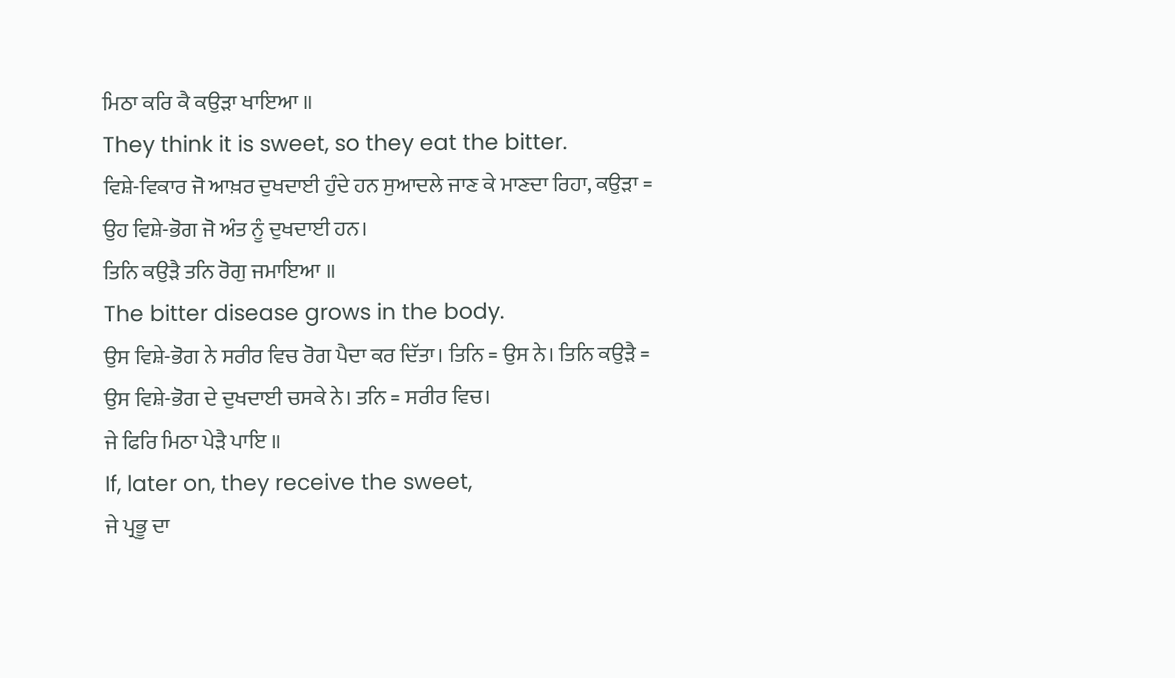ਮਿਠਾ ਕਰਿ ਕੈ ਕਉੜਾ ਖਾਇਆ ॥
They think it is sweet, so they eat the bitter.
ਵਿਸ਼ੇ-ਵਿਕਾਰ ਜੋ ਆਖ਼ਰ ਦੁਖਦਾਈ ਹੁੰਦੇ ਹਨ ਸੁਆਦਲੇ ਜਾਣ ਕੇ ਮਾਣਦਾ ਰਿਹਾ, ਕਉੜਾ = ਉਹ ਵਿਸ਼ੇ-ਭੋਗ ਜੋ ਅੰਤ ਨੂੰ ਦੁਖਦਾਈ ਹਨ।
ਤਿਨਿ ਕਉੜੈ ਤਨਿ ਰੋਗੁ ਜਮਾਇਆ ॥
The bitter disease grows in the body.
ਉਸ ਵਿਸ਼ੇ-ਭੋਗ ਨੇ ਸਰੀਰ ਵਿਚ ਰੋਗ ਪੈਦਾ ਕਰ ਦਿੱਤਾ। ਤਿਨਿ = ਉਸ ਨੇ। ਤਿਨਿ ਕਉੜੈ = ਉਸ ਵਿਸ਼ੇ-ਭੋਗ ਦੇ ਦੁਖਦਾਈ ਚਸਕੇ ਨੇ। ਤਨਿ = ਸਰੀਰ ਵਿਚ।
ਜੇ ਫਿਰਿ ਮਿਠਾ ਪੇੜੈ ਪਾਇ ॥
If, later on, they receive the sweet,
ਜੇ ਪ੍ਰਭੂ ਦਾ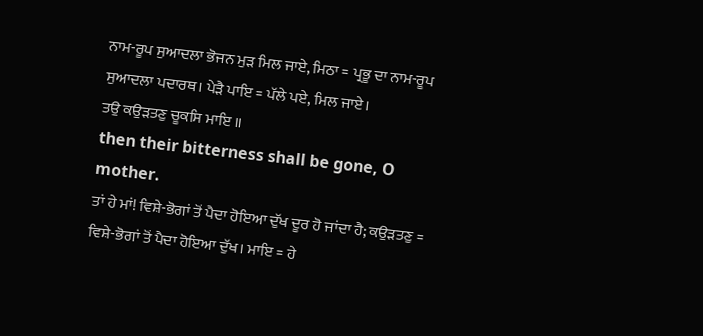ਨਾਮ-ਰੂਪ ਸੁਆਦਲਾ ਭੋਜਨ ਮੁੜ ਮਿਲ ਜਾਏ, ਮਿਠਾ = ਪ੍ਰਭੂ ਦਾ ਨਾਮ-ਰੂਪ ਸੁਆਦਲਾ ਪਦਾਰਥ। ਪੇੜੈ ਪਾਇ = ਪੱਲੇ ਪਏ, ਮਿਲ ਜਾਏ।
ਤਉ ਕਉੜਤਣੁ ਚੂਕਸਿ ਮਾਇ ॥
then their bitterness shall be gone, O mother.
ਤਾਂ ਹੇ ਮਾਂ! ਵਿਸ਼ੇ-ਭੋਗਾਂ ਤੋਂ ਪੈਦਾ ਹੋਇਆ ਦੁੱਖ ਦੂਰ ਹੋ ਜਾਂਦਾ ਹੈ; ਕਉੜਤਣੁ = ਵਿਸ਼ੇ-ਭੋਗਾਂ ਤੋਂ ਪੈਦਾ ਹੋਇਆ ਦੁੱਖ। ਮਾਇ = ਹੇ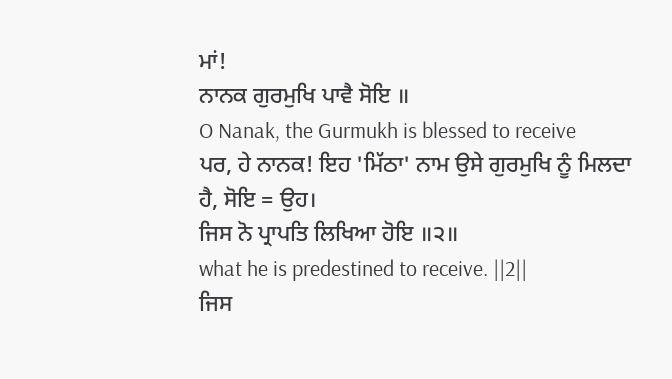ਮਾਂ!
ਨਾਨਕ ਗੁਰਮੁਖਿ ਪਾਵੈ ਸੋਇ ॥
O Nanak, the Gurmukh is blessed to receive
ਪਰ, ਹੇ ਨਾਨਕ! ਇਹ 'ਮਿੱਠਾ' ਨਾਮ ਉਸੇ ਗੁਰਮੁਖਿ ਨੂੰ ਮਿਲਦਾ ਹੈ, ਸੋਇ = ਉਹ।
ਜਿਸ ਨੋ ਪ੍ਰਾਪਤਿ ਲਿਖਿਆ ਹੋਇ ॥੨॥
what he is predestined to receive. ||2||
ਜਿਸ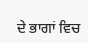ਦੇ ਭਾਗਾਂ ਵਿਚ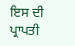ਇਸ ਦੀ ਪ੍ਰਾਪਤੀ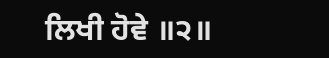ਲਿਖੀ ਹੋਵੇ ॥੨॥